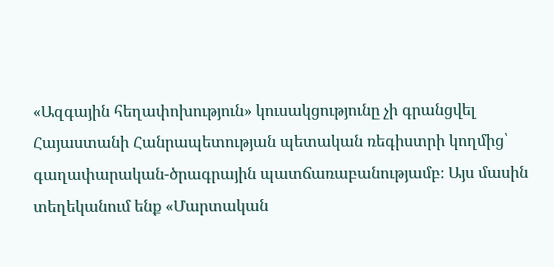«Ազգային հեղափոխություն» կուսակցությունը չի գրանցվել Հայաստանի Հանրապետության պետական ռեգիստրի կողմից՝ գաղափարական-ծրագրային պատճառաբանությամբ։ Այս մասին տեղեկանում ենք «Մարտական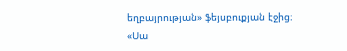եղբայրության» ֆեյսբուքյան էջից։
«Սա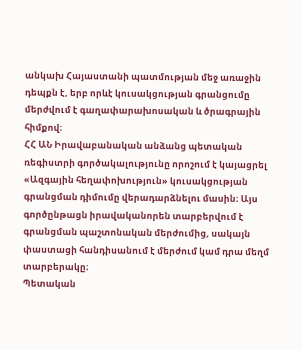անկախ Հայաստանի պատմության մեջ առաջին դեպքն է, երբ որևէ կուսակցության գրանցումը մերժվում է գաղափարախոսական և ծրագրային հիմքով։
ՀՀ ԱՆ Իրավաբանական անձանց պետական ռեգիստրի գործակալությունը որոշում է կայացրել «Ազգային հեղափոխություն» կուսակցության գրանցման դիմումը վերադարձնելու մասին։ Այս գործընթացն իրավականորեն տարբերվում է գրանցման պաշտոնական մերժումից, սակայն փաստացի հանդիսանում է մերժում կամ դրա մեղմ տարբերակը։
Պետական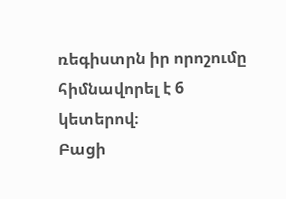ռեգիստրն իր որոշումը հիմնավորել է 6 կետերով։
Բացի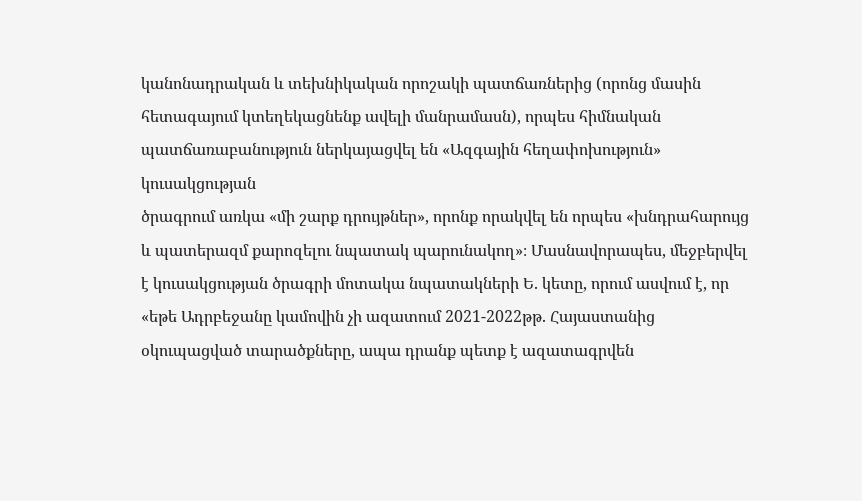կանոնադրական և տեխնիկական որոշակի պատճառներից (որոնց մասին հետագայում կտեղեկացնենք ավելի մանրամասն), որպես հիմնական պատճառաբանություն ներկայացվել են «Ազգային հեղափոխություն» կուսակցության
ծրագրում առկա «մի շարք դրույթներ», որոնք որակվել են որպես «խնդրահարույց և պատերազմ քարոզելու նպատակ պարունակող»։ Մասնավորապես, մեջբերվել է կուսակցության ծրագրի մոտակա նպատակների Ե. կետը, որում ասվում է, որ «եթե Ադրբեջանը կամովին չի ազատում 2021-2022թթ. Հայաստանից օկուպացված տարածքները, ապա դրանք պետք է ազատագրվեն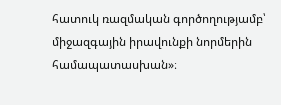հատուկ ռազմական գործողությամբ՝ միջազգային իրավունքի նորմերին համապատասխան»։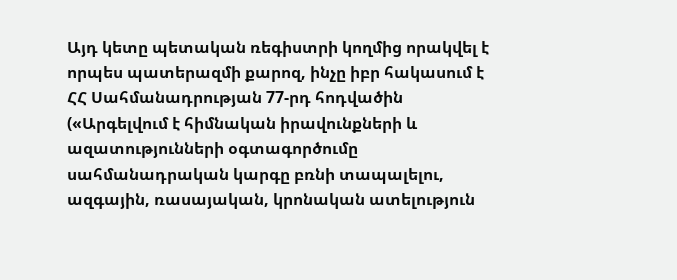Այդ կետը պետական ռեգիստրի կողմից որակվել է որպես պատերազմի քարոզ, ինչը իբր հակասում է ՀՀ Սահմանադրության 77-րդ հոդվածին («Արգելվում է հիմնական իրավունքների և ազատությունների օգտագործումը սահմանադրական կարգը բռնի տապալելու, ազգային, ռասայական, կրոնական ատելություն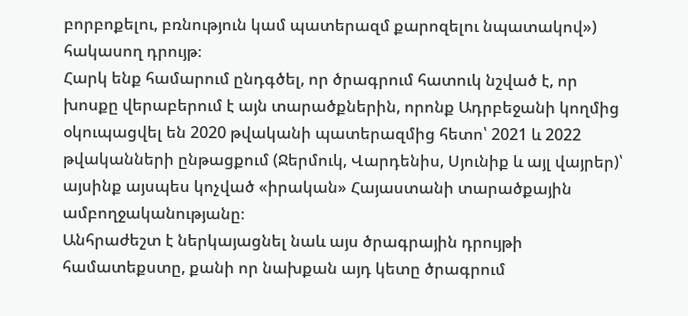բորբոքելու, բռնություն կամ պատերազմ քարոզելու նպատակով») հակասող դրույթ։
Հարկ ենք համարում ընդգծել, որ ծրագրում հատուկ նշված է, որ խոսքը վերաբերում է այն տարածքներին, որոնք Ադրբեջանի կողմից օկուպացվել են 2020 թվականի պատերազմից հետո՝ 2021 և 2022 թվականների ընթացքում (Ջերմուկ, Վարդենիս, Սյունիք և այլ վայրեր)՝ այսինք այսպես կոչված «իրական» Հայաստանի տարածքային ամբողջականությանը։
Անհրաժեշտ է ներկայացնել նաև այս ծրագրային դրույթի համատեքստը, քանի որ նախքան այդ կետը ծրագրում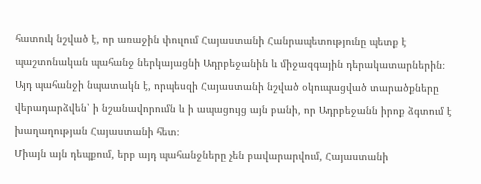հատուկ նշված է, որ առաջին փուլում Հայաստանի Հանրապետությունը պետք է պաշտոնական պահանջ ներկայացնի Ադրբեջանին և միջազգային դերակատարներին։
Այդ պահանջի նպատակն է, որպեսզի Հայաստանի նշված օկուպացված տարածքները վերադարձվեն՝ ի նշանավորումն և ի ապացույց այն բանի, որ Ադրբեջանն իրոք ձգտում է խաղաղության Հայաստանի հետ։
Միայն այն դեպքում, երբ այդ պահանջները չեն բավարարվում, Հայաստանի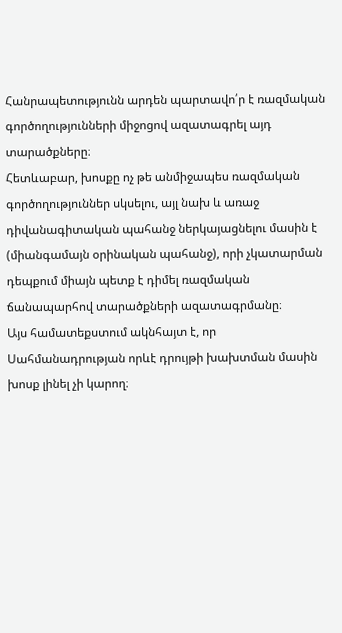Հանրապետությունն արդեն պարտավո՛ր է ռազմական գործողությունների միջոցով ազատագրել այդ տարածքները։
Հետևաբար, խոսքը ոչ թե անմիջապես ռազմական գործողություններ սկսելու, այլ նախ և առաջ դիվանագիտական պահանջ ներկայացնելու մասին է (միանգամայն օրինական պահանջ), որի չկատարման դեպքում միայն պետք է դիմել ռազմական ճանապարհով տարածքների ազատագրմանը։
Այս համատեքստում ակնհայտ է, որ Սահմանադրության որևէ դրույթի խախտման մասին խոսք լինել չի կարող։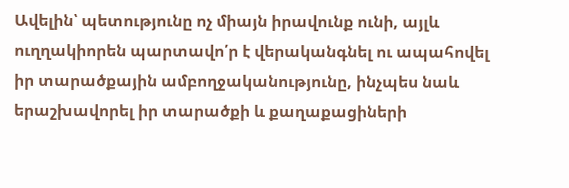Ավելին՝ պետությունը ոչ միայն իրավունք ունի, այլև ուղղակիորեն պարտավո՛ր է վերականգնել ու ապահովել իր տարածքային ամբողջականությունը, ինչպես նաև երաշխավորել իր տարածքի և քաղաքացիների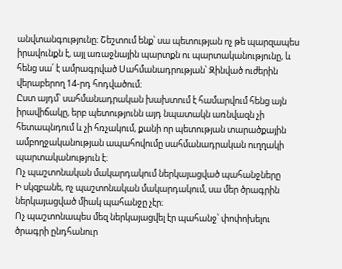անվտանգությունը։ Շեշտում ենք՝ սա պետության ոչ թե պարզապես իրավունքն է, այլ առաջնային պարտքն ու պարտականությունը, և հենց սա՛ է ամրագրված Սահմանադրության՝ Զինված ուժերին վերաբերող 14-րդ հոդվածում։
Ըստ այդմ՝ սահմանադրական խախտում է համարվում հենց այն իրավիճակը, երբ պետությունն այդ նպատակն առնվազն չի հետապնդում և չի հռչակում, քանի որ պետության տարածքային ամբողջականության ապահովումը սահմանադրական ուղղակի պարտականություն է։
Ոչ պաշտոնական մակարդակում ներկայացված պահանջները
Ի սկզբանե, ոչ պաշտոնական մակարդակում, սա մեր ծրագրին ներկայացված միակ պահանջը չէր։
Ոչ պաշտոնապես մեզ ներկայացվել էր պահանջ՝ փոփոխելու ծրագրի ընդհանուր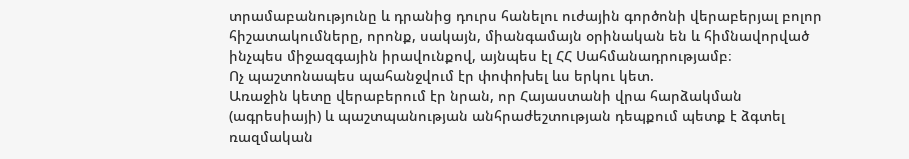տրամաբանությունը և դրանից դուրս հանելու ուժային գործոնի վերաբերյալ բոլոր հիշատակումները, որոնք, սակայն, միանգամայն օրինական են և հիմնավորված ինչպես միջազգային իրավունքով, այնպես էլ ՀՀ Սահմանադրությամբ։
Ոչ պաշտոնապես պահանջվում էր փոփոխել ևս երկու կետ.
Առաջին կետը վերաբերում էր նրան, որ Հայաստանի վրա հարձակման (ագրեսիայի) և պաշտպանության անհրաժեշտության դեպքում պետք է ձգտել ռազմական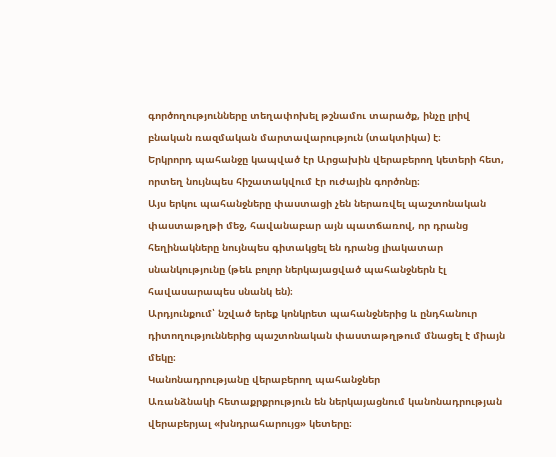գործողությունները տեղափոխել թշնամու տարածք, ինչը լրիվ բնական ռազմական մարտավարություն (տակտիկա) է։
Երկրորդ պահանջը կապված էր Արցախին վերաբերող կետերի հետ, որտեղ նույնպես հիշատակվում էր ուժային գործոնը։
Այս երկու պահանջները փաստացի չեն ներառվել պաշտոնական փաստաթղթի մեջ, հավանաբար այն պատճառով, որ դրանց հեղինակները նույնպես գիտակցել են դրանց լիակատար սնանկությունը (թեև բոլոր ներկայացված պահանջներն էլ հավասարապես սնանկ են)։
Արդյունքում՝ նշված երեք կոնկրետ պահանջներից և ընդհանուր դիտողություններից պաշտոնական փաստաթղթում մնացել է միայն մեկը։
Կանոնադրությանը վերաբերող պահանջներ
Առանձնակի հետաքրքրություն են ներկայացնում կանոնադրության վերաբերյալ «խնդրահարույց» կետերը։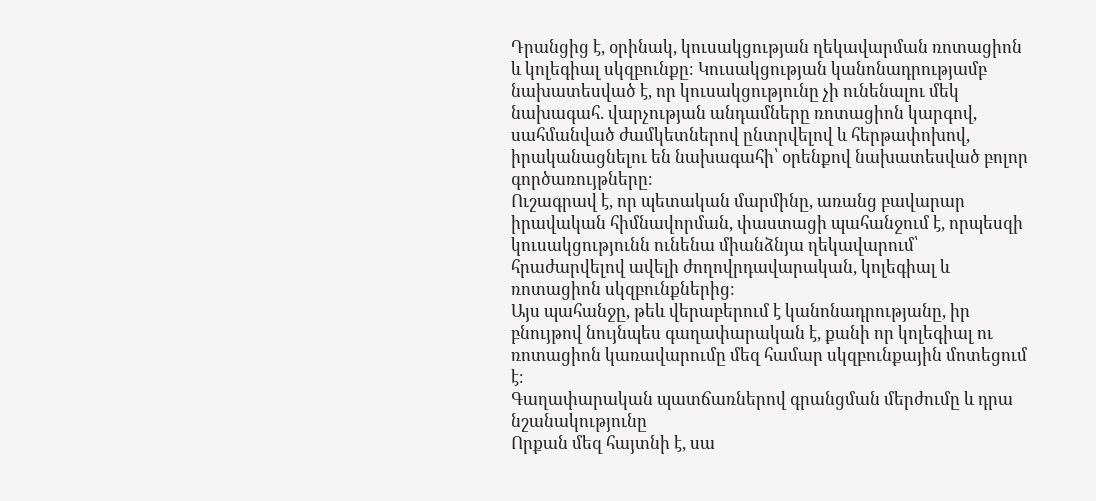Դրանցից է, օրինակ, կուսակցության ղեկավարման ռոտացիոն և կոլեգիալ սկզբունքը։ Կուսակցության կանոնադրությամբ նախատեսված է, որ կուսակցությունը չի ունենալու մեկ նախագահ. վարչության անդամները ռոտացիոն կարգով, սահմանված ժամկետներով ընտրվելով և հերթափոխով, իրականացնելու են նախագահի՝ օրենքով նախատեսված բոլոր գործառույթները։
Ուշագրավ է, որ պետական մարմինը, առանց բավարար իրավական հիմնավորման, փաստացի պահանջում է, որպեսզի կուսակցությունն ունենա միանձնյա ղեկավարում՝ հրաժարվելով ավելի ժողովրդավարական, կոլեգիալ և ռոտացիոն սկզբունքներից։
Այս պահանջը, թեև վերաբերում է կանոնադրությանը, իր բնույթով նույնպես գաղափարական է, քանի որ կոլեգիալ ու ռոտացիոն կառավարումը մեզ համար սկզբունքային մոտեցում է։
Գաղափարական պատճառներով գրանցման մերժումը և դրա նշանակությունը
Որքան մեզ հայտնի է, սա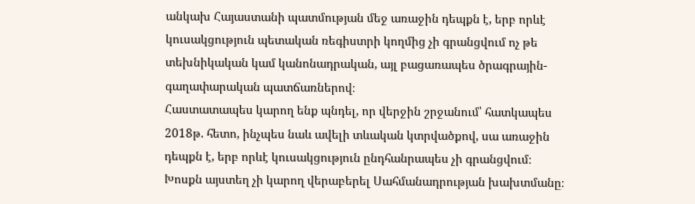անկախ Հայաստանի պատմության մեջ առաջին դեպքն է, երբ որևէ կուսակցություն պետական ռեգիստրի կողմից չի գրանցվում ոչ թե տեխնիկական կամ կանոնադրական, այլ բացառապես ծրագրային-գաղափարական պատճառներով։
Հաստատապես կարող ենք պնդել, որ վերջին շրջանում՝ հատկապես 2018թ. հետո, ինչպես նաև ավելի տևական կտրվածքով, սա առաջին դեպքն է, երբ որևէ կուսակցություն ընդհանրապես չի գրանցվում։
Խոսքն այստեղ չի կարող վերաբերել Սահմանադրության խախտմանը։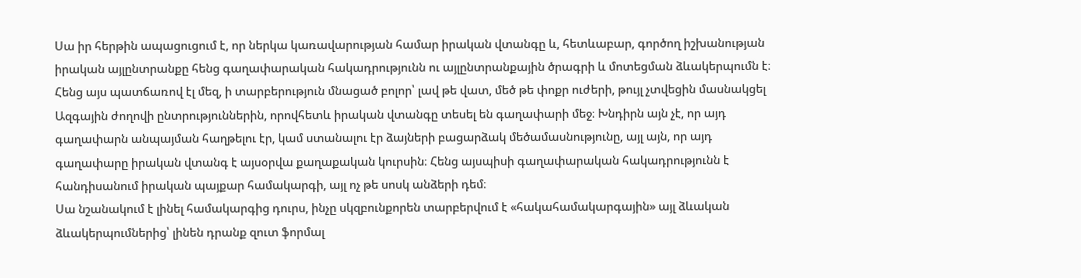Սա իր հերթին ապացուցում է, որ ներկա կառավարության համար իրական վտանգը և, հետևաբար, գործող իշխանության իրական այլընտրանքը հենց գաղափարական հակադրությունն ու այլընտրանքային ծրագրի և մոտեցման ձևակերպումն է։
Հենց այս պատճառով էլ մեզ, ի տարբերություն մնացած բոլոր՝ լավ թե վատ, մեծ թե փոքր ուժերի, թույլ չտվեցին մասնակցել Ազգային ժողովի ընտրություններին, որովհետև իրական վտանգը տեսել են գաղափարի մեջ։ Խնդիրն այն չէ, որ այդ գաղափարն անպայման հաղթելու էր, կամ ստանալու էր ձայների բացարձակ մեծամասնությունը, այլ այն, որ այդ գաղափարը իրական վտանգ է այսօրվա քաղաքական կուրսին։ Հենց այսպիսի գաղափարական հակադրությունն է հանդիսանում իրական պայքար համակարգի, այլ ոչ թե սոսկ անձերի դեմ։
Սա նշանակում է լինել համակարգից դուրս, ինչը սկզբունքորեն տարբերվում է «հակահամակարգային» այլ ձևական ձևակերպումներից՝ լինեն դրանք զուտ ֆորմալ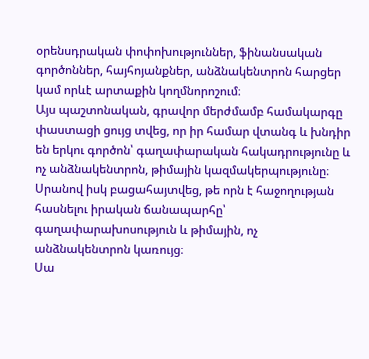օրենսդրական փոփոխություններ, ֆինանսական գործոններ, հայհոյանքներ, անձնակենտրոն հարցեր կամ որևէ արտաքին կողմնորոշում։
Այս պաշտոնական, գրավոր մերժմամբ համակարգը փաստացի ցույց տվեց, որ իր համար վտանգ և խնդիր են երկու գործոն՝ գաղափարական հակադրությունը և ոչ անձնակենտրոն, թիմային կազմակերպությունը։ Սրանով իսկ բացահայտվեց, թե որն է հաջողության հասնելու իրական ճանապարհը՝ գաղափարախոսություն և թիմային, ոչ անձնակենտրոն կառույց։
Սա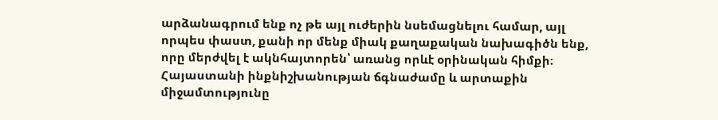արձանագրում ենք ոչ թե այլ ուժերին նսեմացնելու համար, այլ որպես փաստ, քանի որ մենք միակ քաղաքական նախագիծն ենք, որը մերժվել է ակնհայտորեն՝ առանց որևէ օրինական հիմքի։
Հայաստանի ինքնիշխանության ճգնաժամը և արտաքին միջամտությունը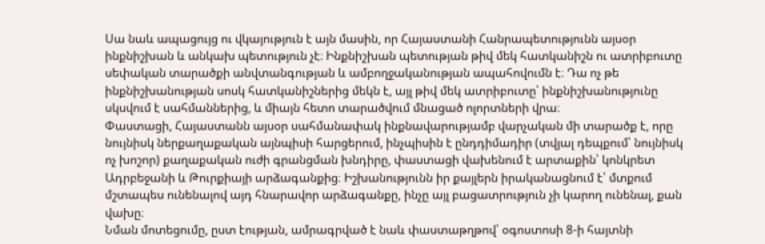Սա նաև ապացույց ու վկայություն է այն մասին, որ Հայաստանի Հանրապետությունն այսօր ինքնիշխան և անկախ պետություն չէ։ Ինքնիշխան պետության թիվ մեկ հատկանիշն ու ատրիբուտը սեփական տարածքի անվտանգության և ամբողջականության ապահովումն է։ Դա ոչ թե ինքնիշխանության սոսկ հատկանիշներից մեկն է, այլ թիվ մեկ ատրիբուտը՝ ինքնիշխանությունը սկսվում է սահմաններից, և միայն հետո տարածվում մնացած ոլորտների վրա։
Փաստացի, Հայաստանն այսօր սահմանափակ ինքնավարությամբ վարչական մի տարածք է, որը նույնիսկ ներքաղաքական այնպիսի հարցերում, ինչպիսին է ընդդիմադիր (տվյալ դեպքում՝ նույնիսկ ոչ խոշոր) քաղաքական ուժի գրանցման խնդիրը, փաստացի վախենում է արտաքին՝ կոնկրետ Ադրբեջանի և Թուրքիայի արձագանքից։ Իշխանությունն իր քայլերն իրականացնում է՝ մտքում մշտապես ունենալով այդ հնարավոր արձագանքը, ինչը այլ բացատրություն չի կարող ունենալ, քան վախը։
Նման մոտեցումը, ըստ էության, ամրագրված է նաև փաստաթղթով՝ օգոստոսի 8-ի հայտնի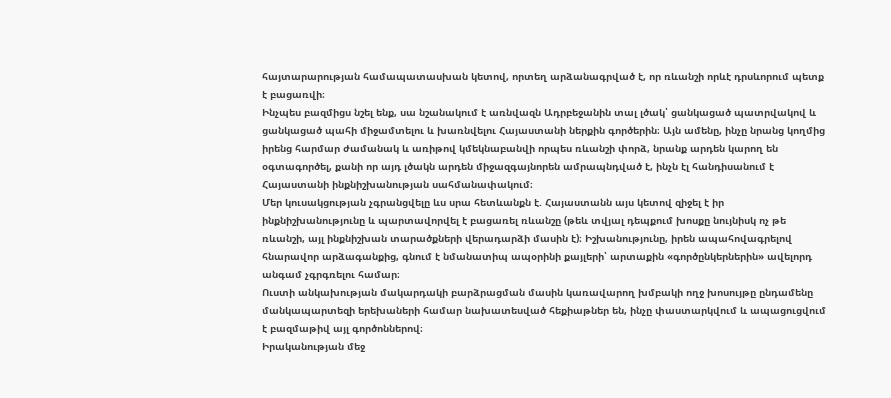հայտարարության համապատասխան կետով, որտեղ արձանագրված է, որ ռևանշի որևէ դրսևորում պետք է բացառվի։
Ինչպես բազմիցս նշել ենք, սա նշանակում է առնվազն Ադրբեջանին տալ լծակ՝ ցանկացած պատրվակով և ցանկացած պահի միջամտելու և խառնվելու Հայաստանի ներքին գործերին։ Այն ամենը, ինչը նրանց կողմից իրենց հարմար ժամանակ և առիթով կմեկնաբանվի որպես ռևանշի փորձ, նրանք արդեն կարող են օգտագործել, քանի որ այդ լծակն արդեն միջազգայնորեն ամրապնդված է, ինչն էլ հանդիսանում է Հայաստանի ինքնիշխանության սահմանափակում։
Մեր կուսակցության չգրանցվելը ևս սրա հետևանքն է. Հայաստանն այս կետով զիջել է իր ինքնիշխանությունը և պարտավորվել է բացառել ռևանշը (թեև տվյալ դեպքում խոսքը նույնիսկ ոչ թե ռևանշի, այլ ինքնիշխան տարածքների վերադարձի մասին է)։ Իշխանությունը, իրեն ապահովագրելով հնարավոր արձագանքից, գնում է նմանատիպ ապօրինի քայլերի՝ արտաքին «գործընկերներին» ավելորդ անգամ չգրգռելու համար։
Ուստի անկախության մակարդակի բարձրացման մասին կառավարող խմբակի ողջ խոսույթը ընդամենը մանկապարտեզի երեխաների համար նախատեսված հեքիաթներ են, ինչը փաստարկվում և ապացուցվում է բազմաթիվ այլ գործոններով։
Իրականության մեջ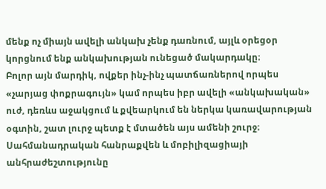մենք ոչ միայն ավելի անկախ չենք դառնում, այլև օրեցօր կորցնում ենք անկախության ունեցած մակարդակը։
Բոլոր այն մարդիկ, ովքեր ինչ-ինչ պատճառներով որպես «չարյաց փոքրագույն» կամ որպես իբր ավելի «անկախական» ուժ, դեռևս աջակցում և քվեարկում են ներկա կառավարության օգտին, շատ լուրջ պետք է մտածեն այս ամենի շուրջ։
Սահմանադրական հանրաքվեն և մոբիլիզացիայի անհրաժեշտությունը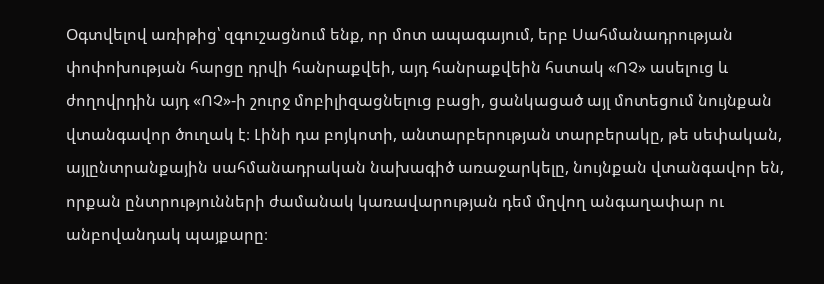Օգտվելով առիթից՝ զգուշացնում ենք, որ մոտ ապագայում, երբ Սահմանադրության փոփոխության հարցը դրվի հանրաքվեի, այդ հանրաքվեին հստակ «ՈՉ» ասելուց և ժողովրդին այդ «ՈՉ»-ի շուրջ մոբիլիզացնելուց բացի, ցանկացած այլ մոտեցում նույնքան վտանգավոր ծուղակ է։ Լինի դա բոյկոտի, անտարբերության տարբերակը, թե սեփական, այլընտրանքային սահմանադրական նախագիծ առաջարկելը, նույնքան վտանգավոր են, որքան ընտրությունների ժամանակ կառավարության դեմ մղվող անգաղափար ու անբովանդակ պայքարը։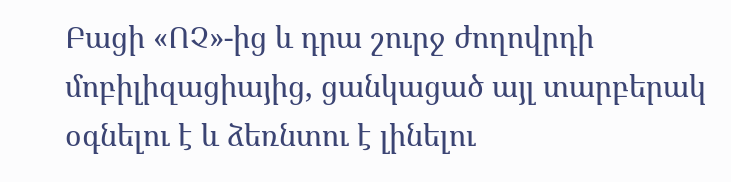Բացի «ՈՉ»-ից և դրա շուրջ ժողովրդի մոբիլիզացիայից, ցանկացած այլ տարբերակ օգնելու է և ձեռնտու է լինելու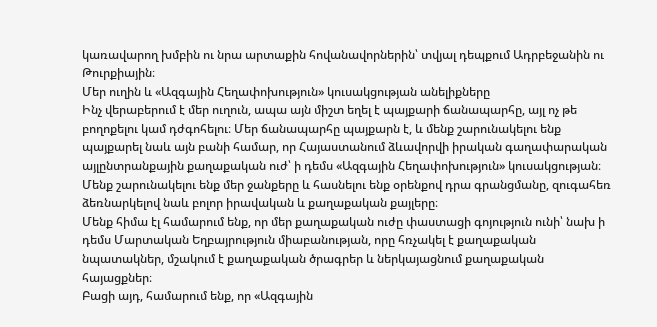կառավարող խմբին ու նրա արտաքին հովանավորներին՝ տվյալ դեպքում Ադրբեջանին ու Թուրքիային։
Մեր ուղին և «Ազգային Հեղափոխություն» կուսակցության անելիքները
Ինչ վերաբերում է մեր ուղուն, ապա այն միշտ եղել է պայքարի ճանապարհը, այլ ոչ թե բողոքելու կամ դժգոհելու։ Մեր ճանապարհը պայքարն է, և մենք շարունակելու ենք պայքարել նաև այն բանի համար, որ Հայաստանում ձևավորվի իրական գաղափարական այլընտրանքային քաղաքական ուժ՝ ի դեմս «Ազգային Հեղափոխություն» կուսակցության։
Մենք շարունակելու ենք մեր ջանքերը և հասնելու ենք օրենքով դրա գրանցմանը, զուգահեռ ձեռնարկելով նաև բոլոր իրավական և քաղաքական քայլերը։
Մենք հիմա էլ համարում ենք, որ մեր քաղաքական ուժը փաստացի գոյություն ունի՝ նախ ի դեմս Մարտական Եղբայրություն միաբանության, որը հռչակել է քաղաքական նպատակներ, մշակում է քաղաքական ծրագրեր և ներկայացնում քաղաքական հայացքներ։
Բացի այդ, համարում ենք, որ «Ազգային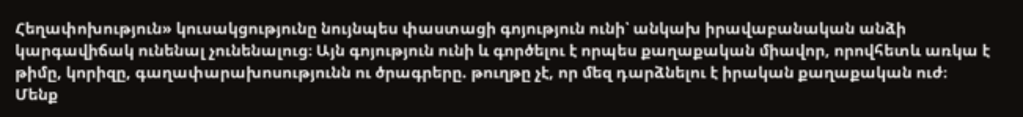Հեղափոխություն» կուսակցությունը նույնպես փաստացի գոյություն ունի՝ անկախ իրավաբանական անձի կարգավիճակ ունենալ չունենալուց։ Այն գոյություն ունի և գործելու է որպես քաղաքական միավոր, որովհետև առկա է թիմը, կորիզը, գաղափարախոսությունն ու ծրագրերը. թուղթը չէ, որ մեզ դարձնելու է իրական քաղաքական ուժ։
Մենք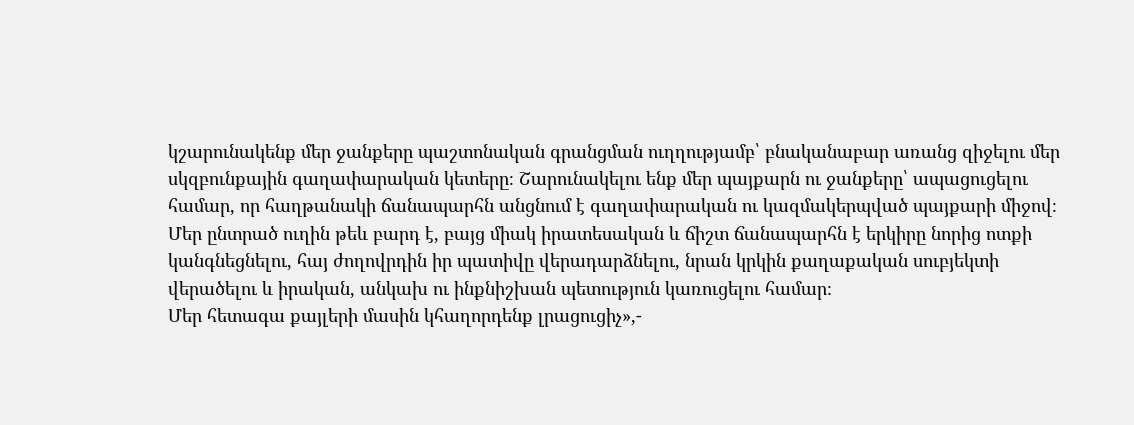կշարունակենք մեր ջանքերը պաշտոնական գրանցման ուղղությամբ՝ բնականաբար առանց զիջելու մեր սկզբունքային գաղափարական կետերը։ Շարունակելու ենք մեր պայքարն ու ջանքերը՝ ապացուցելու համար, որ հաղթանակի ճանապարհն անցնում է գաղափարական ու կազմակերպված պայքարի միջով։
Մեր ընտրած ուղին թեև բարդ է, բայց միակ իրատեսական և ճիշտ ճանապարհն է երկիրը նորից ոտքի կանգնեցնելու, հայ ժողովրդին իր պատիվը վերադարձնելու, նրան կրկին քաղաքական սուբյեկտի վերածելու և իրական, անկախ ու ինքնիշխան պետություն կառուցելու համար։
Մեր հետագա քայլերի մասին կհաղորդենք լրացուցիչ»,-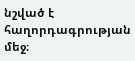նշված է հաղորդագրության մեջ։